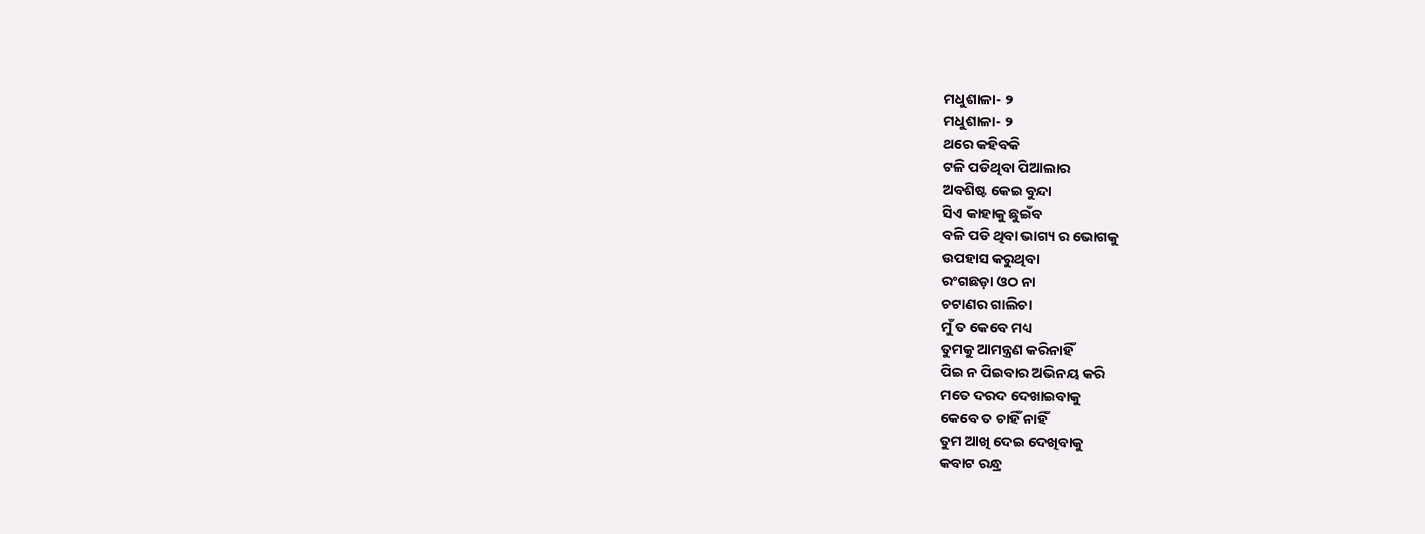ମଧୁଶାଳା- ୨
ମଧୁଶାଳା- ୨
ଥରେ କହିବକି
ଟଳି ପଡିଥିବା ପିଆଲାର
ଅବଶିଷ୍ଟ କେଇ ବୁନ୍ଦା
ସିଏ କାହାକୁ ଛୁଇଁବ
ବଳି ପଡି ଥିବା ଭାଗ୍ୟ ର ଭୋଗକୁ
ଉପହାସ କରୁଥିବା
ରଂଗଛଡ଼ା ଓଠ ନା
ଚଟାଣର ଗାଲିଚା
ମୁଁ ତ କେବେ ମଧ୍ୟ
ତୁମକୁ ଆମନ୍ତ୍ରଣ କରିନାହିଁ
ପିଇ ନ ପିଇବାର ଅଭିନୟ କରି
ମତେ ଦରଦ ଦେଖାଇବାକୁ
କେବେ ତ ଚାହିଁ ନାହିଁ
ତୁମ ଆଖି ଦେଇ ଦେଖିବାକୁ
କବାଟ ରନ୍ଧ୍ର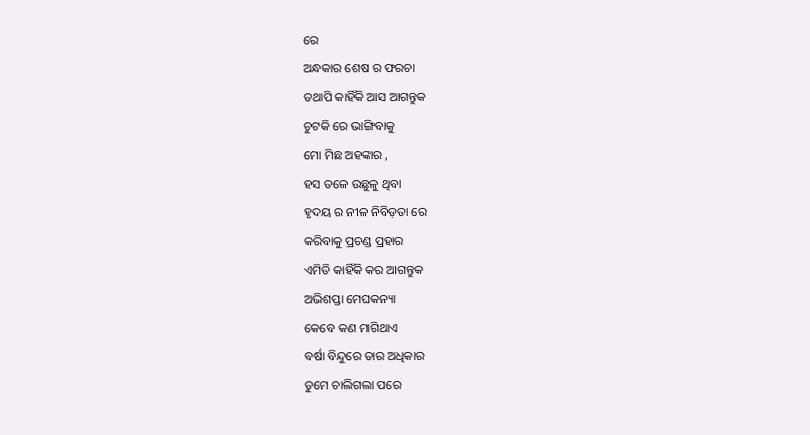ରେ
ଅନ୍ଧକାର ଶେଷ ର ଫରଚା
ତଥାପି କାହିଁକି ଆସ ଆଗନ୍ତୁକ
ଚୁଟକି ରେ ଭାଙ୍ଗିବାକୁ
ମୋ ମିଛ ଅହଙ୍କାର ,
ହସ ତଳେ ଉଛୁଳୁ ଥିବା
ହୃଦୟ ର ନୀଳ ନିବିଡ଼ତା ରେ
କରିବାକୁ ପ୍ରଚଣ୍ଡ ପ୍ରହାର
ଏମିତି କାହିଁକି କର ଆଗନ୍ତୁକ
ଅଭିଶପ୍ତା ମେଘକନ୍ୟା
କେବେ କଣ ମାଗିଥାଏ
ବର୍ଷା ବିନ୍ଦୁରେ ତାର ଅଧିକାର
ତୁମେ ଚାଲିଗଲା ପରେ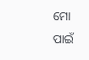ମୋ ପାଇଁ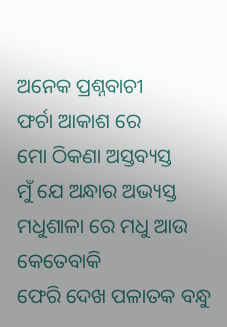ଅନେକ ପ୍ରଶ୍ନବାଚୀ
ଫର୍ଚା ଆକାଶ ରେ
ମୋ ଠିକଣା ଅସ୍ତବ୍ୟସ୍ତ
ମୁଁ ଯେ ଅନ୍ଧାର ଅଭ୍ୟସ୍ତ
ମଧୁଶାଳା ରେ ମଧୁ ଆଉ କେତେବାକି
ଫେରି ଦେଖ ପଳାତକ ବନ୍ଧୁ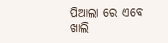ପିଆଲା ରେ ଏବେ ଖାଲି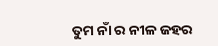ତୁମ ନାଁ ର ନୀଳ ଜହର